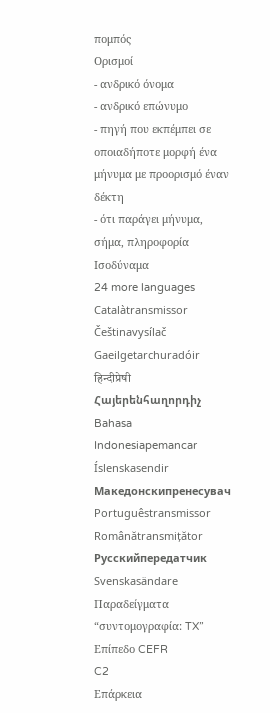πομπός
Ορισμοί
- ανδρικό όνομα
- ανδρικό επώνυμο
- πηγή που εκπέμπει σε οποιαδήποτε μορφή ένα μήνυμα με προορισμό έναν δέκτη
- ότι παράγει μήνυμα, σήμα, πληροφορία
Ισοδύναμα
24 more languages
Catalàtransmissor
Češtinavysílač
Gaeilgetarchuradóir
हिन्दीप्रेषी
Հայերենհաղորդիչ
Bahasa Indonesiapemancar
Íslenskasendir
Македонскипренесувач
Portuguêstransmissor
Românătransmițător
Русскийпередатчик
Svenskasändare
Παραδείγματα
“συντομογραφία: TX”
Επίπεδο CEFR
C2
Επάρκεια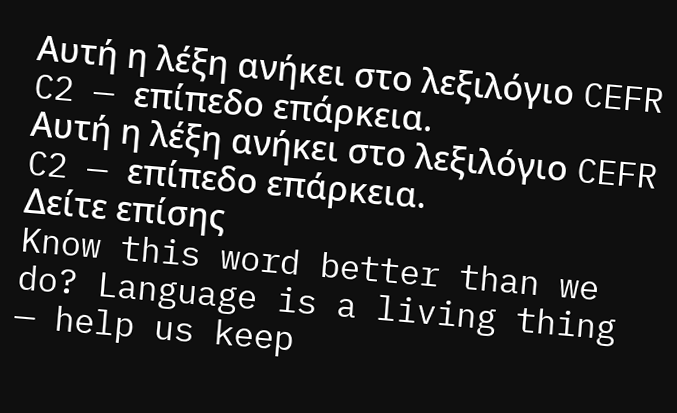Αυτή η λέξη ανήκει στο λεξιλόγιο CEFR C2 — επίπεδο επάρκεια.
Αυτή η λέξη ανήκει στο λεξιλόγιο CEFR C2 — επίπεδο επάρκεια.
Δείτε επίσης
Know this word better than we do? Language is a living thing — help us keep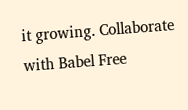it growing. Collaborate with Babel Free